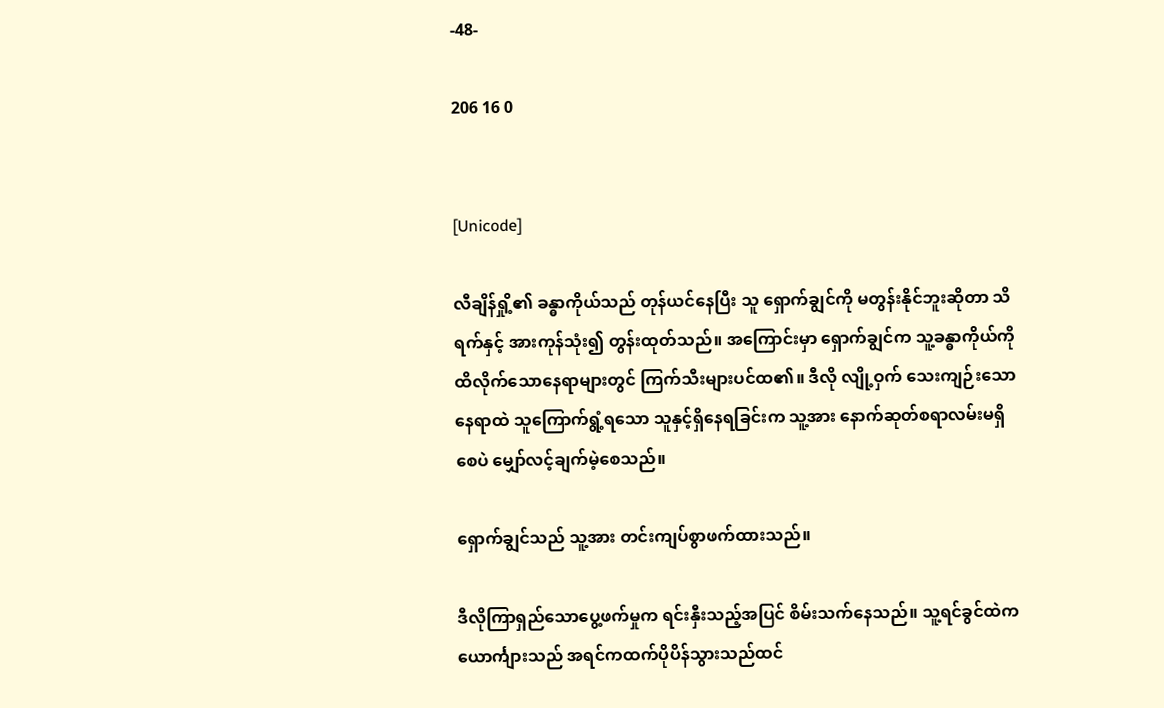-48-

206 16 0


[Unicode]

လီချိန်ရှို့၏ ခန္ဓာကိုယ်သည် တုန်ယင်နေပြီး သူ ရှောက်ချွင်ကို မတွန်းနိုင်ဘူးဆိုတာ သိရက်နှင့် အားကုန်သုံး၍ တွန်းထုတ်သည်။ အကြောင်းမှာ ရှောက်ချွင်က သူ့ခန္ဓာကိုယ်ကို ထိလိုက်သောနေရာများတွင် ကြက်သီးများပင်ထ၏။ ဒီလို လျို့ဝှက် သေးကျဉ်းသော နေရာထဲ သူကြောက်ရွံ့ရသော သူနှင့်ရှိနေရခြင်းက သူ့အား နောက်ဆုတ်စရာလမ်းမရှိစေပဲ မျှော်လင့်ချက်မဲ့စေသည်။

ရှောက်ချွင်သည် သူ့အား တင်းကျပ်စွာဖက်ထားသည်။

ဒီလိုကြာရှည်‌သောပွေ့ဖက်မှုက ရင်းနှီးသည့်အပြင် စိမ်းသက်နေသည်။ သူ့ရင်ခွင်ထဲက ယောင်္ကျားသည် အရင်ကထက်ပိုပိန်သွားသည်ထင်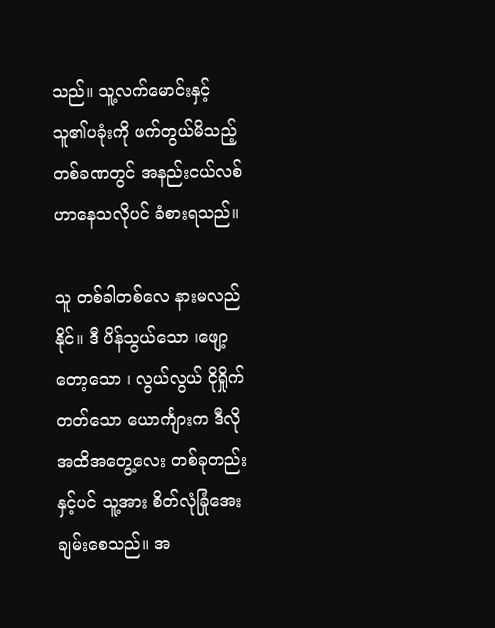သည်။ သူ့လက်မောင်းနှင့် သူ၏ပခုံးကို ဖက်တွယ်မိသည့်တစ်ခဏတွင် အနည်းငယ်လစ်ဟာနေသလိုပင် ခံစားရသည်။

သူ တစ်ခါတစ်လေ နားမလည်နိုင်။ ဒီ ပိန်သွယ်သော ၊ဖျော့တော့သော ၊ လွယ်လွယ် ငိုရှိုက်တတ်သော ယောင်္ကျားက ဒီလို အထိအတွေ့လေး တစ်ခုတည်းနှင့်ပင် သူ့အား စိတ်လုံခြုံအေးချမ်းစေသည်။ အ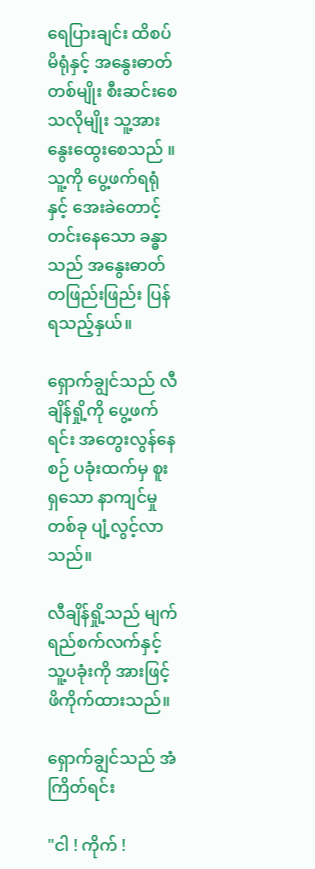ရေပြားချင်း ထိစပ်မိရုံနှင့် အနွေးဓာတ်တစ်မျိုး စီးဆင်းစေသလိုမျိုး သူ့အား နွေးထွေးစေသည် ။ သူ့ကို ပွေ့ဖက်ရရုံနှင့် အေးခဲတောင့်တင်းနေသော ခန္ဓာသည် အနွေးဓာတ်တဖြည်းဖြည်း ပြန်ရသည့်နှယ်။

ရှောက်ချွင်သည် လီချိန်ရှို့ကို ပွေ့ဖက်ရင်း အ‌‌တွေးလွန်နေစဉ် ပခုံးထက်မှ စူးရှသော နာကျင်မှုတစ်ခု ပျံ့လွင့်လာသည်။

လီချိန်ရှို့သည် မျက်ရည်စက်လက်နှင့် သူ့ပခုံးကို အားဖြင့် ဖိကိုက်ထားသည်။

ရှောက်ချွင်သည် အံကြိတ်ရင်း

"ငါ ! ကိုက် !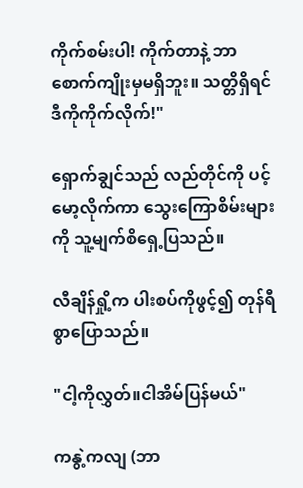ကိုက်စမ်းပါ! ကိုက်တာနဲ့ ဘာစောက်ကျိုးမှမရှိဘူး။ သတ္တိရှိရင် ဒီကိုကိုက်လိုက်!"

ရှောက်ချွင်သည် လည်တိုင်ကို ပင့်မော့လိုက်ကာ သွေးကြောစိမ်းများကို သူ့မျက်စိရှေ့ပြသည်။

လီချိန်ရှို့က ပါးစပ်ကိုဖွင့်၍ တုန်ရီစွာပြောသည်။

"ငါ့ကိုလွှတ်။ငါအိမ်ပြန်မယ်"

ကနွဲ့ကလျ (ဘာ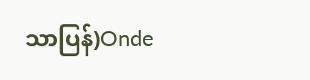သာပြန်)Onde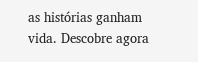as histórias ganham vida. Descobre agora